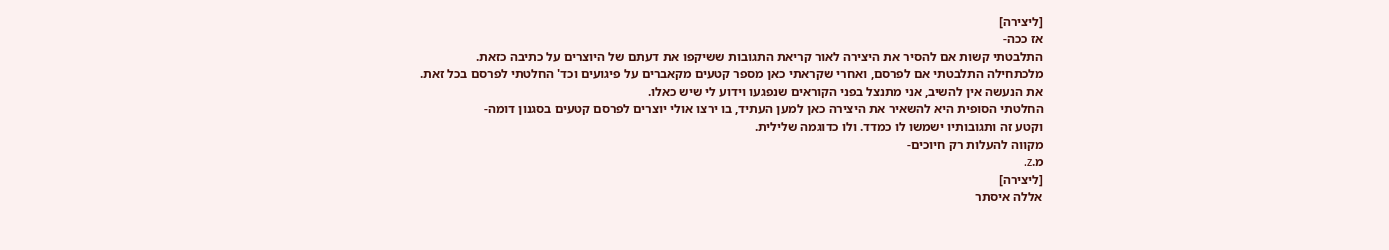[ליצירה]
אז ככה-
התלבטתי קשות אם להסיר את היצירה לאור קריאת התגובות ששיקפו את דעתם של היוצרים על כתיבה כזאת.
מלכתחילה התלבטתי אם לפרסם, ואחרי שקראתי כאן מספר קטעים מקאברים על פיגועים וכד' החלטתי לפרסם בכל זאת.
את הנעשה אין להשיב, אני מתנצל בפני הקוראים שנפגעו וידוע לי שיש כאלו.
החלטתי הסופית היא להשאיר את היצירה כאן למען העתיד, בו ירצו אולי יוצרים לפרסם קטעים בסגנון דומה-
וקטע זה ותגובותיו ישמשו לו כמדד. ולו כדוגמה שלילית.
מקווה להעלות רק חיוכים-
מ.z.
[ליצירה]
אללה איסתר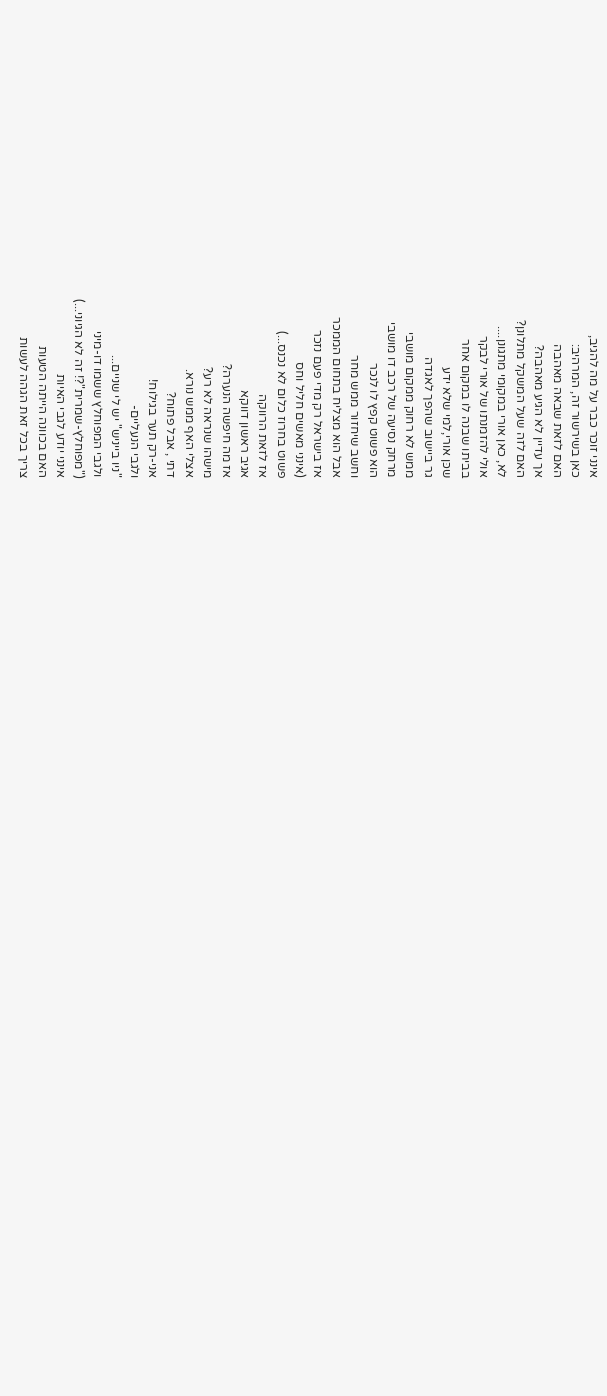אינני זוכר כבר על מה להגיב,
כאן בשירשור זה, המרהיב:
האם לזאת שבאה מאהבה
אך עדיין לא הגיע מאהבה?
האם לזה שעל המשקל מתלונן?
לא, כאן אורי במקומי מתגונן....
אולי להזמנתו של אורי לבקר
בביתו שבנה לו במקום אחר
שכּן אורי,למי שלא ידע
גר ביישוב שהפך לאגדה
ממש לא רחוק ממקום מושבי
מרחק נסיעה של רכב דו מושבי
הוא פשוט קפץ לו לנכר
וחשב שיחזור ממש מחר
אבל הוא מצליח בתחום הממכר
אז בישראל רק מדי פעם נזכר
(אינני מאשים חליל וחס
פשוט בחרוז כלום לא נכנס...)
אז לזאת הרווקה
אגיב ראשון דווקא
אז מה חיפשה הנערה?
מישהו שנראה לא רע?
אצלי האף ממש נורא.
דתי , אבל פתוח?
אני-רק תער בגילוח!
ולגבי הנעליים-
"ניו בייניש" יש לי שניים...
ולגבי המפוחלץ ששמו דו-מיני
("מפוחלץ-שמרית"?! זה לא הגיוני...)
אינני יודע לגבי האיות
האם בכוונה הייתה הטעות
צריך בכל זאת הגהה לעשות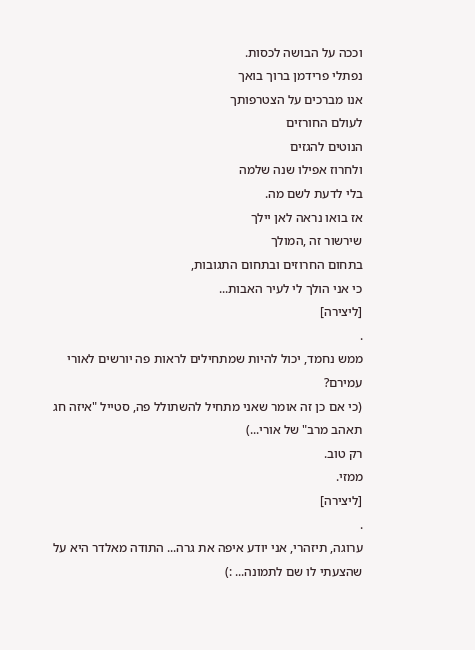וככה על הבושה לכסות.
נפתלי פרידמן ברוך בואך
אנו מברכים על הצטרפותך
לעולם החורזים
הנוטים להגזים
ולחרוז אפילו שנה שלמה
בלי לדעת לשם מה.
אז בואו נראה לאן יילך
שירשור זה ,המולך
בתחום החרוזים ובתחום התגובות,
כי אני הולך לי לעיר האבות...
[ליצירה]
.
ממש נחמד, יכול להיות שמתחילים לראות פה יורשים לאורי עמירם?
(כי אם כן זה אומר שאני מתחיל להשתולל פה, סטייל "איזה חג תאהב מרב" של אורי...)
רק טוב.
ממזי.
[ליצירה]
.
ערוגה, תיזהרי, אני יודע איפה את גרה... התודה מאלדר היא על שהצעתי לו שם לתמונה... :)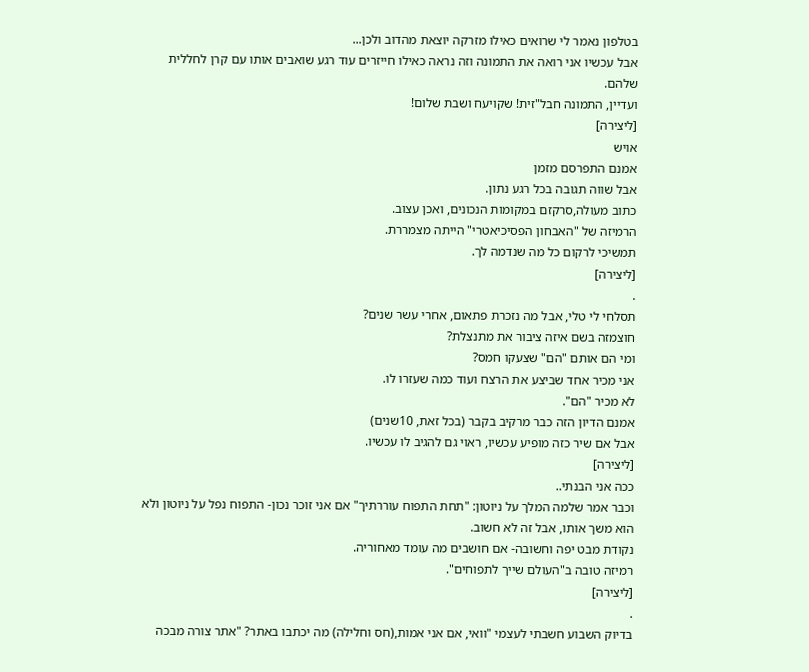בטלפון נאמר לי שרואים כאילו מזרקה יוצאת מהדוב ולכן...
אבל עכשיו אני רואה את התמונה וזה נראה כאילו חייזרים עוד רגע שואבים אותו עם קרן לחללית שלהם.
ועדיין, התמונה חבל"זית! שקויעח ושבת שלום!
[ליצירה]
אויש
אמנם התפרסם מזמן
אבל שווה תגובה בכל רגע נתון.
כתוב מעולה,סרקזם במקומות הנכונים, ואכן עצוב.
הרמיזה של "האבחון הפסיכיאטרי" הייתה מצמררת.
תמשיכי לרקום כל מה שנדמה לך.
[ליצירה]
.
תסלחי לי טלי, אבל מה נזכרת פתאום, אחרי עשר שנים?
חוצמזה בשם איזה ציבור את מתנצלת?
ומי הם אותם "הם" שצעקו חמס?
אני מכיר אחד שביצע את הרצח ועוד כמה שעזרו לו.
לא מכיר "הם".
אמנם הדיון הזה כבר מרקיב בקבר (בכל זאת, 10שנים)
אבל אם שיר כזה מופיע עכשיו, ראוי גם להגיב לו עכשיו.
[ליצירה]
ככה אני הבנתי..
וכבר אמר שלמה המלך על ניוטון: "תחת התפוח עוררתיך" אם אני זוכר נכון- התפוח נפל על ניוטון ולא הוא משך אותו, אבל זה לא חשוב.
נקודת מבט יפה וחשובה- אם חושבים מה עומד מאחוריה.
רמיזה טובה ב"העולם שייך לתפוחים".
[ליצירה]
.
בדיוק השבוע חשבתי לעצמי "וואי, אם אני אמות,(חס וחלילה) מה יכתבו באתר? "אתר צורה מבכה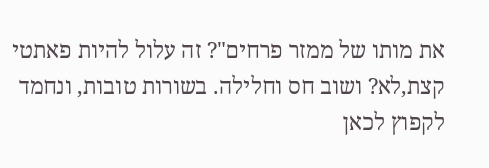את מותו של ממזר פרחים"? זה עלול להיות פאתטי קצת,לא? ושוב חס וחלילה. בשורות טובות, ונחמד לקפוץ לכאן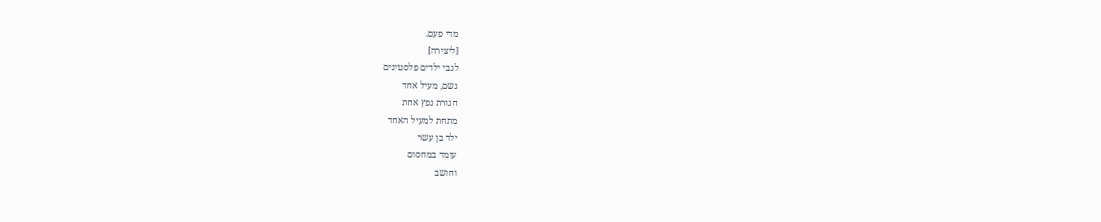מדי פעם.
[ליצירה]
לגבי ילדים פלסטינים
גשם, מעיל אחד
חגורת נפץ אחת
מתחת למעיל האחד
ילד בן עשר
עומד במחסום
וחושב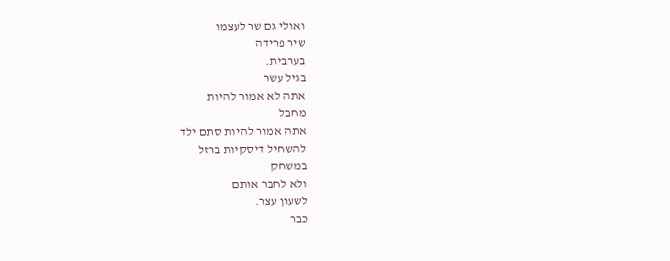ואולי גם שר לעצמו
שיר פרידה
בערבית.
בגיל עשר
אתה לא אמור להיות
מחבל
אתה אמור להיות סתם ילד
להשחיל דיסקיות ברזל
במשחק
ולא לחבר אותם
לשעון עצר.
כבר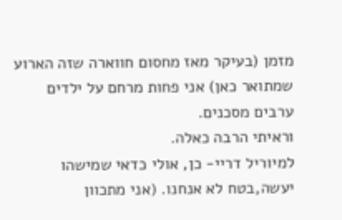מזמן (בעיקר מאז מחסום חווארה שזה הארוע שמתואר כאן) אני פחות מרחם על ילדים ערבים מסכנים.
וראיתי הרבה כאלה.
למיוריל דריי- כן, אולי כדאי שמישהו יעשה,בטח לא אנחנו. (אני מתכוון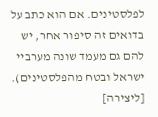לפלסטינים. אם הוא כתב על בדואים זה סיפור אחר, יש להם גם מעמד שונה מערביי ישראל ובטח מהפלסטינים).
[ליצירה]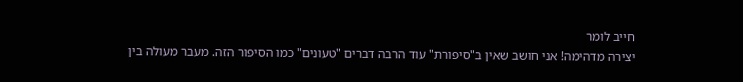חייב לומר
יצירה מדהימה! אני חושב שאין ב"סיפורת" עוד הרבה דברים "טעונים" כמו הסיפור הזה. מעבר מעולה בין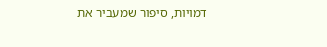דמויות, סיפור שמעביר את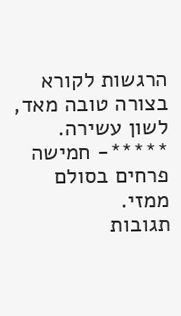הרגשות לקורא בצורה טובה מאד, לשון עשירה.
*****- חמישה פרחים בסולם ממזי.
תגובות